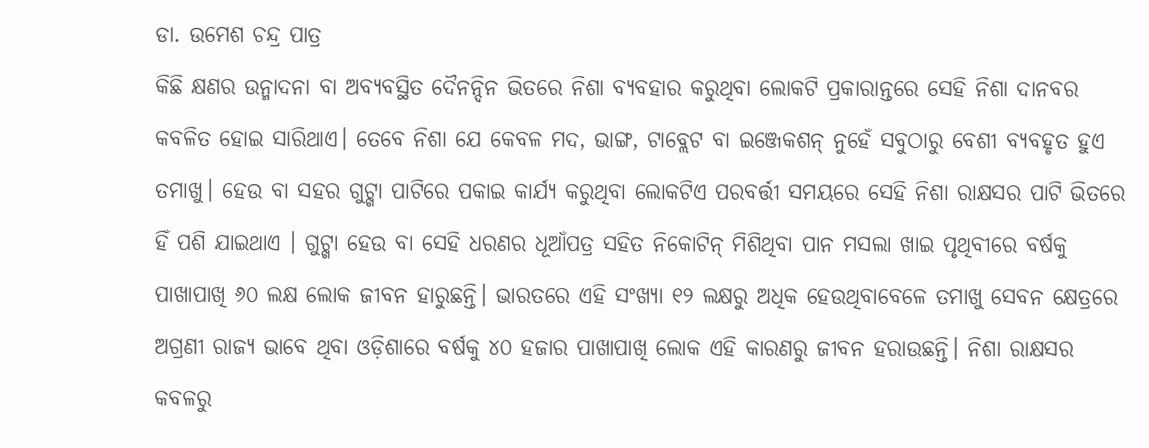ଡା. ଉମେଶ ଚନ୍ଦ୍ର ପାତ୍ର
କିଛି କ୍ଷଣର ଉନ୍ମାଦନା ବା ଅବ୍ୟବସ୍ଥିତ ଦୈନନ୍ଦିନ ଭିତରେ ନିଶା ବ୍ୟବହାର କରୁଥିବା ଲୋକଟି ପ୍ରକାରାନ୍ତରେ ସେହି ନିଶା ଦାନବର କବଳିତ ହୋଇ ସାରିଥାଏ। ତେବେ ନିଶା ଯେ କେବଳ ମଦ, ଭାଙ୍ଗ, ଟାବ୍ଲେଟ ବା ଇଞ୍ଜେକଶନ୍ ନୁହେଁ ସବୁଠାରୁ ବେଶୀ ବ୍ୟବହୃତ ହୁଏ ତମାଖୁ। ହେଉ ବା ସହର ଗୁଟ୍ଖା ପାଟିରେ ପକାଇ କାର୍ଯ୍ୟ କରୁଥିବା ଲୋକଟିଏ ପରବର୍ତ୍ତୀ ସମୟରେ ସେହି ନିଶା ରାକ୍ଷସର ପାଟି ଭିତରେ ହିଁ ପଶି ଯାଇଥାଏ । ଗୁଟ୍ଖା ହେଉ ବା ସେହି ଧରଣର ଧୂଆଁପତ୍ର ସହିତ ନିକୋଟିନ୍ ମିଶିଥିବା ପାନ ମସଲା ଖାଇ ପୃଥିବୀରେ ବର୍ଷକୁ ପାଖାପାଖି ୬୦ ଲକ୍ଷ ଲୋକ ଜୀବନ ହାରୁଛନ୍ତି। ଭାରତରେ ଏହି ସଂଖ୍ୟା ୧୨ ଲକ୍ଷରୁ ଅଧିକ ହେଉଥିବାବେଳେ ତମାଖୁ ସେବନ କ୍ଷେତ୍ରରେ ଅଗ୍ରଣୀ ରାଜ୍ୟ ଭାବେ ଥିବା ଓଡ଼ିଶାରେ ବର୍ଷକୁ ୪୦ ହଜାର ପାଖାପାଖି ଲୋକ ଏହି କାରଣରୁ ଜୀବନ ହରାଉଛନ୍ତି। ନିଶା ରାକ୍ଷସର କବଳରୁ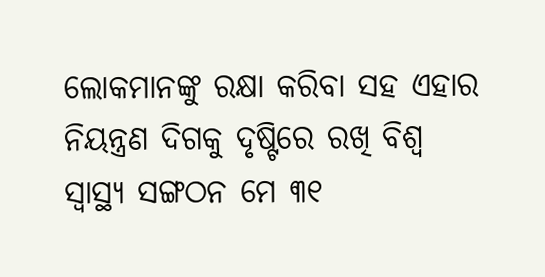ଲୋକମାନଙ୍କୁ ରକ୍ଷା କରିବା ସହ ଏହାର ନିୟନ୍ତ୍ରଣ ଦିଗକୁ ଦୃଷ୍ଟିରେ ରଖି ବିଶ୍ୱ ସ୍ବାସ୍ଥ୍ୟ ସଙ୍ଗଠନ ମେ ୩୧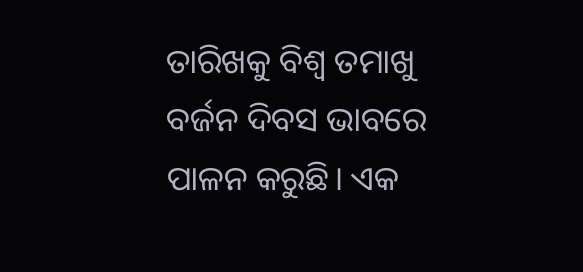ତାରିଖକୁ ବିଶ୍ୱ ତମାଖୁ ବର୍ଜନ ଦିବସ ଭାବରେ ପାଳନ କରୁଛି। ଏକ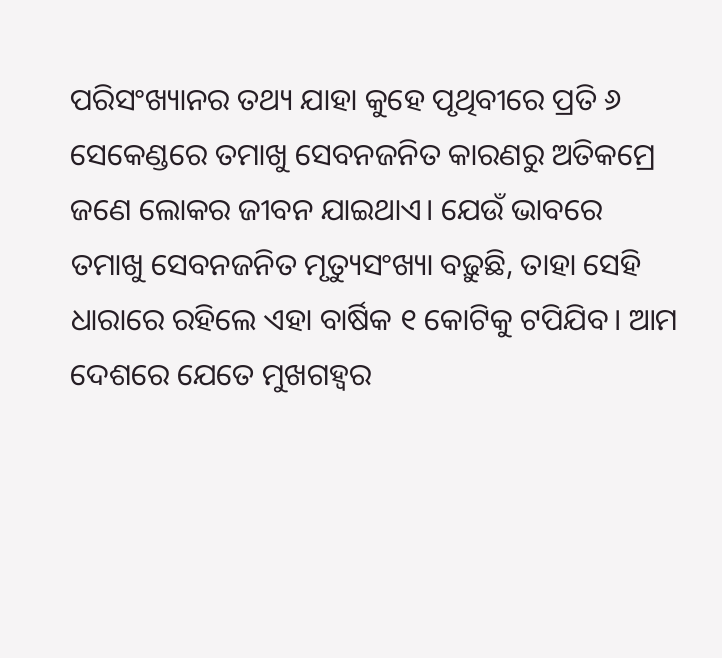ପରିସଂଖ୍ୟାନର ତଥ୍ୟ ଯାହା କୁହେ ପୃଥିବୀରେ ପ୍ରତି ୬ ସେକେଣ୍ଡରେ ତମାଖୁ ସେବନଜନିତ କାରଣରୁ ଅତିକମ୍ରେ ଜଣେ ଲୋକର ଜୀବନ ଯାଇଥାଏ। ଯେଉଁ ଭାବରେ ତମାଖୁ ସେବନଜନିତ ମୃତ୍ୟୁସଂଖ୍ୟା ବଢ଼ୁଛି, ତାହା ସେହି ଧାରାରେ ରହିଲେ ଏହା ବାର୍ଷିକ ୧ କୋଟିକୁ ଟପିଯିବ। ଆମ ଦେଶରେ ଯେତେ ମୁଖଗହ୍ବର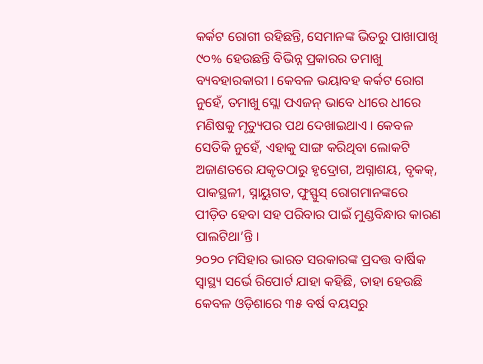କର୍କଟ ରୋଗୀ ରହିଛନ୍ତି, ସେମାନଙ୍କ ଭିତରୁ ପାଖାପାଖି ୯୦% ହେଉଛନ୍ତି ବିଭିନ୍ନ ପ୍ରକାରର ତମାଖୁ ବ୍ୟବହାରକାରୀ। କେବଳ ଭୟାବହ କର୍କଟ ରୋଗ ନୁହେଁ, ତମାଖୁ ସ୍ଲୋ ପଏଜନ୍ ଭାବେ ଧୀରେ ଧୀରେ ମଣିଷକୁ ମୃତ୍ୟୁପର ପଥ ଦେଖାଇଥାଏ। କେବଳ ସେତିକି ନୁହେଁ, ଏହାକୁ ସାଙ୍ଗ କରିଥିବା ଲୋକଟି ଅଜାଣତରେ ଯକୃତଠାରୁ ହୃଦ୍ରୋଗ, ଅଗ୍ନାଶୟ, ବୃକକ୍, ପାକସ୍ଥଳୀ, ସ୍ନାୟୁଗତ, ଫୁସ୍ଫୁସ୍ ରୋଗମାନଙ୍କରେ ପୀଡ଼ିତ ହେବା ସହ ପରିବାର ପାଇଁ ମୁଣ୍ଡବିନ୍ଧାର କାରଣ ପାଲଟିଥା’ନ୍ତି।
୨୦୨୦ ମସିହାର ଭାରତ ସରକାରଙ୍କ ପ୍ରଦତ୍ତ ବାର୍ଷିକ ସ୍ବାସ୍ଥ୍ୟ ସର୍ଭେ ରିପୋର୍ଟ ଯାହା କହିଛି, ତାହା ହେଉଛି କେବଳ ଓଡ଼ିଶାରେ ୩୫ ବର୍ଷ ବୟସରୁ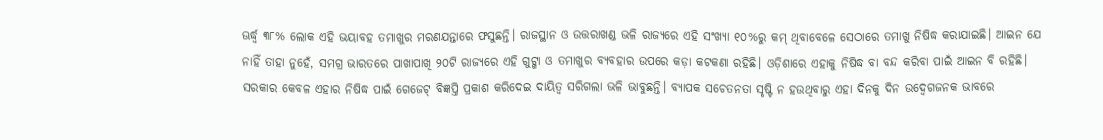ଊର୍ଦ୍ଧ୍ୱ ୩୮% ଲୋକ ଏହି ଭୟାବହ ତମାଖୁର ମରଣଯନ୍ତାରେ ଫସୁଛନ୍ତି। ରାଜସ୍ଥାନ ଓ ଉତ୍ତରାଖଣ୍ଡ ଭଳି ରାଜ୍ୟରେ ଏହି ସଂଖ୍ୟା ୧୦%ରୁ କମ୍ ଥିବାବେଳେ ସେଠାରେ ତମାଖୁ ନିଷିଦ୍ଧ କରାଯାଇଛି। ଆଇନ ଯେ ନାହିଁ ତାହା ନୁହେଁ, ସମଗ୍ର ଭାରତରେ ପାଖାପାଖି ୨୦ଟି ରାଜ୍ୟରେ ଏହି ଗୁଟ୍ଖା ଓ ତମାଖୁର ବ୍ୟବହାର ଉପରେ କଡ଼ା କଟକଣା ରହିଛି। ଓଡ଼ିଶାରେ ଏହାକୁ ନିଷିଦ୍ଧ ବା ବନ୍ଦ କରିବା ପାଇଁ ଆଇନ ବି ରହିଛି। ସରକାର କେବଳ ଏହାର ନିଷିଦ୍ଧ ପାଇଁ ଗେଜେଟ୍ ବିଜ୍ଞପ୍ତି ପ୍ରକାଶ କରିଦେଇ ଦାୟିତ୍ୱ ସରିଗଲା ଭଳି ଭାବୁଛନ୍ତି। ବ୍ୟାପକ ସଚେତନତା ସୃଷ୍ଟି ନ ହଉଥିବାରୁ ଏହା ଦିନକୁ ଦିନ ଉଦ୍ବେଗଜନକ ଭାବରେ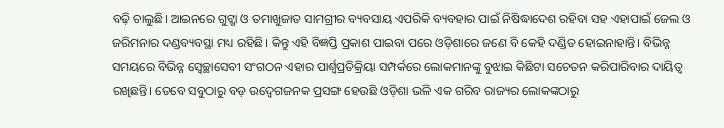ବଢ଼ି ଚାଲୁଛି। ଆଇନରେ ଗୁଟ୍ଖା ଓ ତମାଖୁଜାତ ସାମଗ୍ରୀର ବ୍ୟବସାୟ ଏପରିକି ବ୍ୟବହାର ପାଇଁ ନିଷିଦ୍ଧାଦେଶ ରହିବା ସହ ଏହାପାଇଁ ଜେଲ ଓ ଜରିମନାର ଦଣ୍ଡବ୍ୟବସ୍ଥା ମଧ୍ୟ ରହିଛି। କିନ୍ତୁ ଏହି ବିଜ୍ଞପ୍ତି ପ୍ରକାଶ ପାଇବା ପରେ ଓଡ଼ିଶାରେ ଜଣେ ବି କେହି ଦଣ୍ଡିତ ହୋଇନାହାନ୍ତି। ବିଭିନ୍ନ ସମୟରେ ବିଭିନ୍ନ ସ୍ବେଚ୍ଛାସେବୀ ସଂଗଠନ ଏହାର ପାର୍ଶ୍ୱପ୍ରତିକ୍ରିୟା ସମ୍ପର୍କରେ ଲୋକମାନଙ୍କୁ ବୁଝାଇ କିଛିଟା ସଚେତନ କରିପାରିବାର ଦାୟିତ୍ୱ ରଖିଛନ୍ତି। ତେବେ ସବୁଠାରୁ ବଡ଼ ଉଦ୍ବେଗଜନକ ପ୍ରସଙ୍ଗ ହେଉଛି ଓଡ଼ିଶା ଭଳି ଏକ ଗରିବ ରାଜ୍ୟର ଲୋକଙ୍କଠାରୁ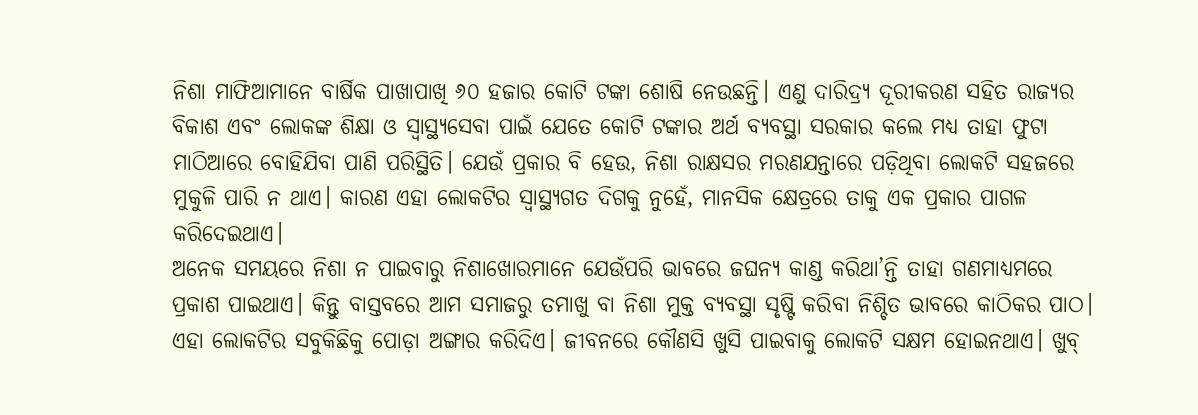ନିଶା ମାଫିଆମାନେ ବାର୍ଷିକ ପାଖାପାଖି ୬୦ ହଜାର କୋଟି ଟଙ୍କା ଶୋଷି ନେଉଛନ୍ତି। ଏଣୁ ଦାରିଦ୍ର୍ୟ ଦୂରୀକରଣ ସହିତ ରାଜ୍ୟର ବିକାଶ ଏବଂ ଲୋକଙ୍କ ଶିକ୍ଷା ଓ ସ୍ବାସ୍ଥ୍ୟସେବା ପାଇଁ ଯେତେ କୋଟି ଟଙ୍କାର ଅର୍ଥ ବ୍ୟବସ୍ଥା ସରକାର କଲେ ମଧ୍ୟ ତାହା ଫୁଟା ମାଠିଆରେ ବୋହିଯିବା ପାଣି ପରିସ୍ଥିତି। ଯେଉଁ ପ୍ରକାର ବି ହେଉ, ନିଶା ରାକ୍ଷସର ମରଣଯନ୍ତାରେ ପଡ଼ିଥିବା ଲୋକଟି ସହଜରେ ମୁକୁଳି ପାରି ନ ଥାଏ। କାରଣ ଏହା ଲୋକଟିର ସ୍ବାସ୍ଥ୍ୟଗତ ଦିଗକୁ ନୁହେଁ, ମାନସିକ କ୍ଷେତ୍ରରେ ତାକୁ ଏକ ପ୍ରକାର ପାଗଳ କରିଦେଇଥାଏ।
ଅନେକ ସମୟରେ ନିଶା ନ ପାଇବାରୁ ନିଶାଖୋରମାନେ ଯେଉଁପରି ଭାବରେ ଜଘନ୍ୟ କାଣ୍ଡ କରିଥା’ନ୍ତି ତାହା ଗଣମାଧ୍ୟମରେ ପ୍ରକାଶ ପାଇଥାଏ। କିନ୍ତୁ ବାସ୍ତବରେ ଆମ ସମାଜରୁ ତମାଖୁ ବା ନିଶା ମୁକ୍ତ ବ୍ୟବସ୍ଥା ସୃଷ୍ଟି କରିବା ନିଶ୍ଚିତ ଭାବରେ କାଠିକର ପାଠ। ଏହା ଲୋକଟିର ସବୁକିଛିକୁ ପୋଡ଼ା ଅଙ୍ଗାର କରିଦିଏ। ଜୀବନରେ କୌଣସି ଖୁସି ପାଇବାକୁ ଲୋକଟି ସକ୍ଷମ ହୋଇନଥାଏ। ଖୁବ୍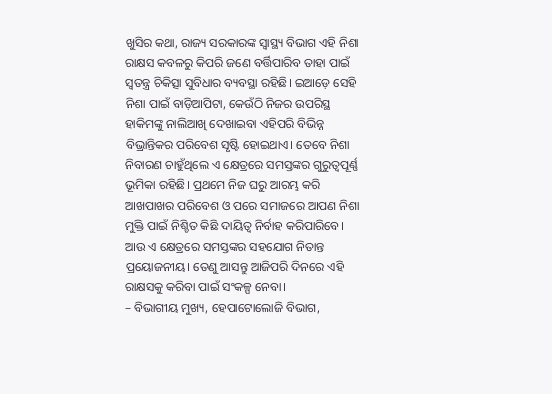ଖୁସିର କଥା, ରାଜ୍ୟ ସରକାରଙ୍କ ସ୍ବାସ୍ଥ୍ୟ ବିଭାଗ ଏହି ନିଶା ରାକ୍ଷସ କବଳରୁ କିପରି ଜଣେ ବର୍ତ୍ତିପାରିବ ତାହା ପାଇଁ ସ୍ବତନ୍ତ୍ର ଚିକିତ୍ସା ସୁବିଧାର ବ୍ୟବସ୍ଥା ରହିଛି। ଇଆଡ଼େ ସେହି ନିଶା ପାଇଁ ବାଡ଼ିଆପିଟା, କେଉଁଠି ନିଜର ଉପରିସ୍ଥ ହାକିମଙ୍କୁ ନାଲିଆଖି ଦେଖାଇବା ଏହିପରି ବିଭିନ୍ନ ବିଭ୍ରାନ୍ତିକର ପରିବେଶ ସୃଷ୍ଟି ହୋଇଥାଏ। ତେବେ ନିଶା ନିବାରଣ ଚାହୁଁଥିଲେ ଏ କ୍ଷେତ୍ରରେ ସମସ୍ତଙ୍କର ଗୁରୁତ୍ୱପୂର୍ଣ୍ଣ ଭୂମିକା ରହିଛି। ପ୍ରଥମେ ନିଜ ଘରୁ ଆରମ୍ଭ କରି ଆଖପାଖର ପରିବେଶ ଓ ପରେ ସମାଜରେ ଆପଣ ନିଶା ମୁକ୍ତି ପାଇଁ ନିଶ୍ଚିତ କିଛି ଦାୟିତ୍ୱ ନିର୍ବାହ କରିପାରିବେ। ଆଉ ଏ କ୍ଷେତ୍ରରେ ସମସ୍ତଙ୍କର ସହଯୋଗ ନିତାନ୍ତ ପ୍ରୟୋଜନୀୟ। ତେଣୁ ଆସନ୍ତୁ ଆଜିପରି ଦିନରେ ଏହି ରାକ୍ଷସକୁ କରିବା ପାଇଁ ସଂକଳ୍ପ ନେବା।
– ବିଭାଗୀୟ ମୁଖ୍ୟ, ହେପାଟୋଲୋଜି ବିଭାଗ,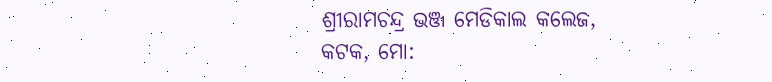ଶ୍ରୀରାମଚନ୍ଦ୍ର ଭଞ୍ଜ ମେଡିକାଲ କଲେଜ, କଟକ, ମୋ: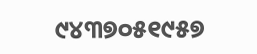୯୪୩୭୦୫୧୯୫୭